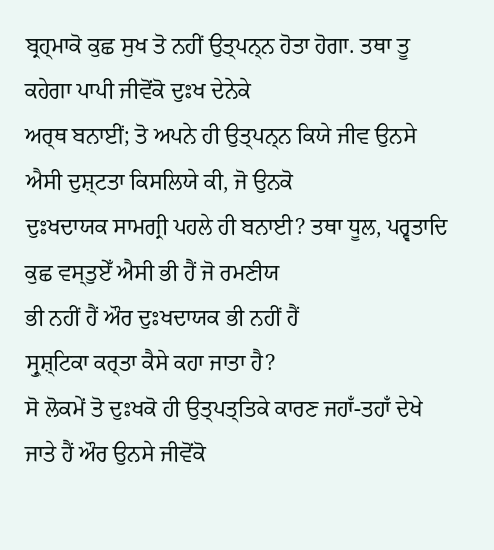ਬ੍ਰਹ੍ਮਾਕੋ ਕੁਛ ਸੁਖ ਤੋ ਨਹੀਂ ਉਤ੍ਪਨ੍ਨ ਹੋਤਾ ਹੋਗਾ. ਤਥਾ ਤੂ ਕਹੇਗਾ ਪਾਪੀ ਜੀਵੋਂਕੋ ਦੁਃਖ ਦੇਨੇਕੇ
ਅਰ੍ਥ ਬਨਾਈਂ; ਤੋ ਅਪਨੇ ਹੀ ਉਤ੍ਪਨ੍ਨ ਕਿਯੇ ਜੀਵ ਉਨਸੇ ਐਸੀ ਦੁਸ਼੍ਟਤਾ ਕਿਸਲਿਯੇ ਕੀ, ਜੋ ਉਨਕੋ
ਦੁਃਖਦਾਯਕ ਸਾਮਗ੍ਰੀ ਪਹਲੇ ਹੀ ਬਨਾਈ? ਤਥਾ ਧੂਲ, ਪਰ੍ਵਤਾਦਿ ਕੁਛ ਵਸ੍ਤੁਏਁ ਐਸੀ ਭੀ ਹੈਂ ਜੋ ਰਮਣੀਯ
ਭੀ ਨਹੀਂ ਹੈਂ ਔਰ ਦੁਃਖਦਾਯਕ ਭੀ ਨਹੀਂ ਹੈਂ
ਸ੍ਰੁਸ਼੍ਟਿਕਾ ਕਰ੍ਤਾ ਕੈਸੇ ਕਹਾ ਜਾਤਾ ਹੈ?
ਸੋ ਲੋਕਮੇਂ ਤੋ ਦੁਃਖਕੋ ਹੀ ਉਤ੍ਪਤ੍ਤਿਕੇ ਕਾਰਣ ਜਹਾਁ-ਤਹਾਁ ਦੇਖੇ ਜਾਤੇ ਹੈਂ ਔਰ ਉਨਸੇ ਜੀਵੋਂਕੋ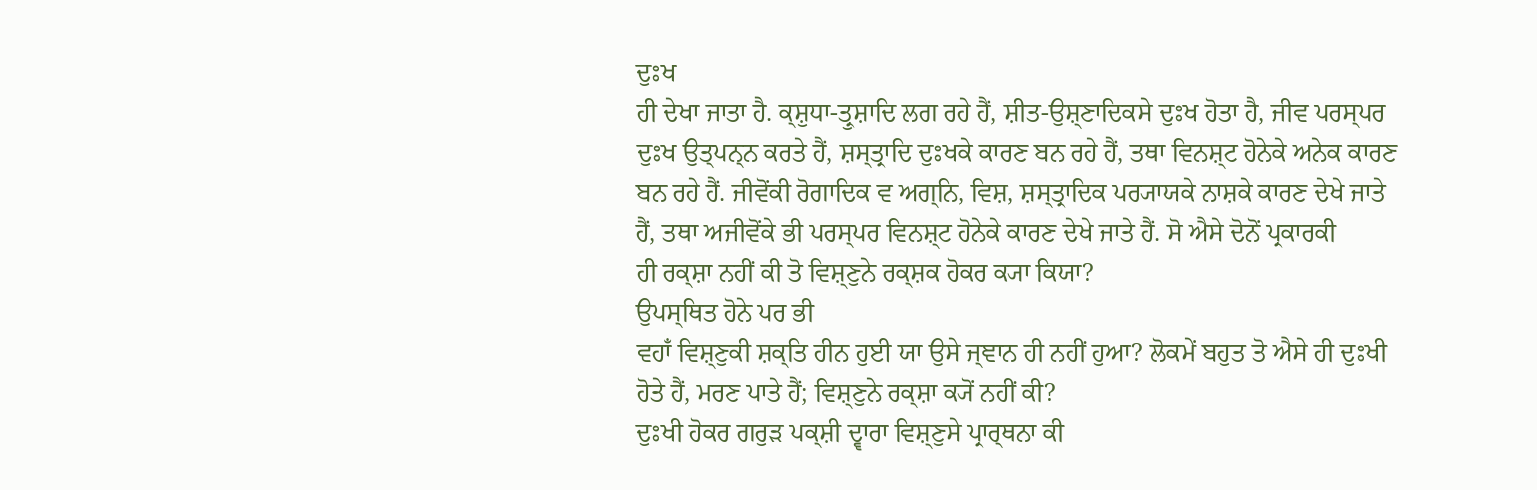ਦੁਃਖ
ਹੀ ਦੇਖਾ ਜਾਤਾ ਹੈ. ਕ੍ਸ਼ੁਧਾ-ਤ੍ਰੁਸ਼ਾਦਿ ਲਗ ਰਹੇ ਹੈਂ, ਸ਼ੀਤ-ਉਸ਼੍ਣਾਦਿਕਸੇ ਦੁਃਖ ਹੋਤਾ ਹੈ, ਜੀਵ ਪਰਸ੍ਪਰ
ਦੁਃਖ ਉਤ੍ਪਨ੍ਨ ਕਰਤੇ ਹੈਂ, ਸ਼ਸ੍ਤ੍ਰਾਦਿ ਦੁਃਖਕੇ ਕਾਰਣ ਬਨ ਰਹੇ ਹੈਂ, ਤਥਾ ਵਿਨਸ਼੍ਟ ਹੋਨੇਕੇ ਅਨੇਕ ਕਾਰਣ
ਬਨ ਰਹੇ ਹੈਂ. ਜੀਵੋਂਕੀ ਰੋਗਾਦਿਕ ਵ ਅਗ੍ਨਿ, ਵਿਸ਼, ਸ਼ਸ੍ਤ੍ਰਾਦਿਕ ਪਰ੍ਯਾਯਕੇ ਨਾਸ਼ਕੇ ਕਾਰਣ ਦੇਖੇ ਜਾਤੇ
ਹੈਂ, ਤਥਾ ਅਜੀਵੋਂਕੇ ਭੀ ਪਰਸ੍ਪਰ ਵਿਨਸ਼੍ਟ ਹੋਨੇਕੇ ਕਾਰਣ ਦੇਖੇ ਜਾਤੇ ਹੈਂ. ਸੋ ਐਸੇ ਦੋਨੋਂ ਪ੍ਰਕਾਰਕੀ
ਹੀ ਰਕ੍ਸ਼ਾ ਨਹੀਂ ਕੀ ਤੋ ਵਿਸ਼੍ਣੁਨੇ ਰਕ੍ਸ਼ਕ ਹੋਕਰ ਕ੍ਯਾ ਕਿਯਾ?
ਉਪਸ੍ਥਿਤ ਹੋਨੇ ਪਰ ਭੀ
ਵਹਾਁ ਵਿਸ਼੍ਣੁਕੀ ਸ਼ਕ੍ਤਿ ਹੀਨ ਹੁਈ ਯਾ ਉਸੇ ਜ੍ਞਾਨ ਹੀ ਨਹੀਂ ਹੁਆ? ਲੋਕਮੇਂ ਬਹੁਤ ਤੋ ਐਸੇ ਹੀ ਦੁਃਖੀ
ਹੋਤੇ ਹੈਂ, ਮਰਣ ਪਾਤੇ ਹੈਂ; ਵਿਸ਼੍ਣੁਨੇ ਰਕ੍ਸ਼ਾ ਕ੍ਯੋਂ ਨਹੀਂ ਕੀ?
ਦੁਃਖੀ ਹੋਕਰ ਗਰੁੜ ਪਕ੍ਸ਼ੀ ਦ੍ਵਾਰਾ ਵਿਸ਼੍ਣੁਸੇ ਪ੍ਰਾਰ੍ਥਨਾ ਕੀ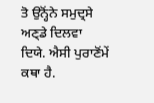ਤੋ ਉਨ੍ਹੋਂਨੇ ਸਮੁਦ੍ਰਸੇ ਅਣ੍ਡੇ ਦਿਲਵਾ ਦਿਯੇ. ਐਸੀ ਪੁਰਾਣੋਂਮੇਂ
ਕਥਾ ਹੈ.